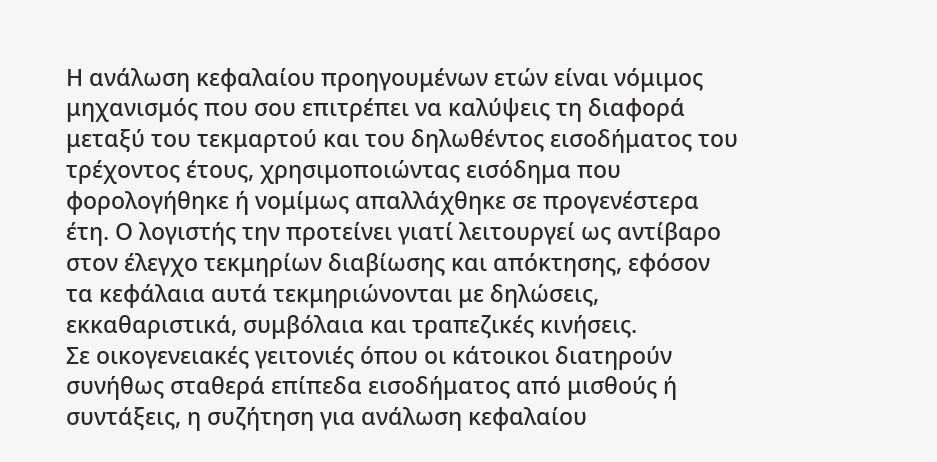Η ανάλωση κεφαλαίου προηγουμένων ετών είναι νόμιμος μηχανισμός που σου επιτρέπει να καλύψεις τη διαφορά μεταξύ του τεκμαρτού και του δηλωθέντος εισοδήματος του τρέχοντος έτους, χρησιμοποιώντας εισόδημα που φορολογήθηκε ή νομίμως απαλλάχθηκε σε προγενέστερα έτη. Ο λογιστής την προτείνει γιατί λειτουργεί ως αντίβαρο στον έλεγχο τεκμηρίων διαβίωσης και απόκτησης, εφόσον τα κεφάλαια αυτά τεκμηριώνονται με δηλώσεις, εκκαθαριστικά, συμβόλαια και τραπεζικές κινήσεις.
Σε οικογενειακές γειτονιές όπου οι κάτοικοι διατηρούν συνήθως σταθερά επίπεδα εισοδήματος από μισθούς ή συντάξεις, η συζήτηση για ανάλωση κεφαλαίου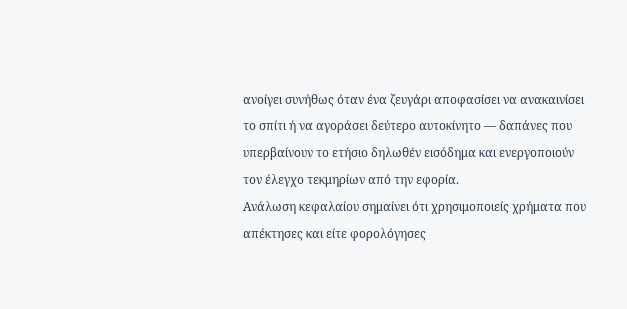ανοίγει συνήθως όταν ένα ζευγάρι αποφασίσει να ανακαινίσει το σπίτι ή να αγοράσει δεύτερο αυτοκίνητο — δαπάνες που υπερβαίνουν το ετήσιο δηλωθέν εισόδημα και ενεργοποιούν τον έλεγχο τεκμηρίων από την εφορία.
Ανάλωση κεφαλαίου σημαίνει ότι χρησιμοποιείς χρήματα που απέκτησες και είτε φορολόγησες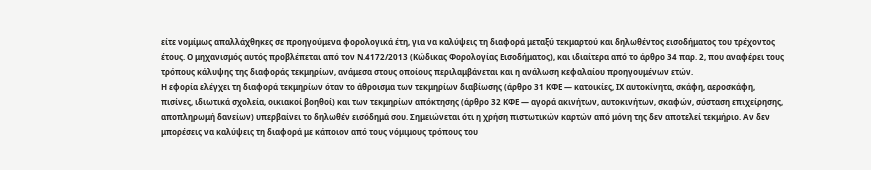είτε νομίμως απαλλάχθηκες σε προηγούμενα φορολογικά έτη, για να καλύψεις τη διαφορά μεταξύ τεκμαρτού και δηλωθέντος εισοδήματος του τρέχοντος έτους. Ο μηχανισμός αυτός προβλέπεται από τον Ν.4172/2013 (Κώδικας Φορολογίας Εισοδήματος), και ιδιαίτερα από το άρθρο 34 παρ. 2, που αναφέρει τους τρόπους κάλυψης της διαφοράς τεκμηρίων, ανάμεσα στους οποίους περιλαμβάνεται και η ανάλωση κεφαλαίου προηγουμένων ετών.
Η εφορία ελέγχει τη διαφορά τεκμηρίων όταν το άθροισμα των τεκμηρίων διαβίωσης (άρθρο 31 ΚΦΕ — κατοικίες, ΙΧ αυτοκίνητα, σκάφη, αεροσκάφη, πισίνες, ιδιωτικά σχολεία, οικιακοί βοηθοί) και των τεκμηρίων απόκτησης (άρθρο 32 ΚΦΕ — αγορά ακινήτων, αυτοκινήτων, σκαφών, σύσταση επιχείρησης, αποπληρωμή δανείων) υπερβαίνει το δηλωθέν εισόδημά σου. Σημειώνεται ότι η χρήση πιστωτικών καρτών από μόνη της δεν αποτελεί τεκμήριο. Αν δεν μπορέσεις να καλύψεις τη διαφορά με κάποιον από τους νόμιμους τρόπους του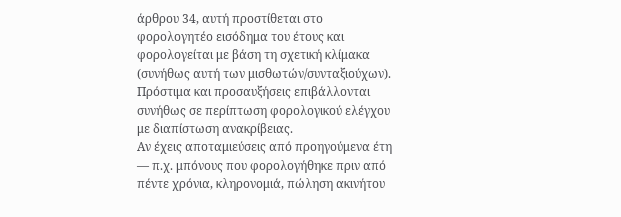άρθρου 34, αυτή προστίθεται στο φορολογητέο εισόδημα του έτους και φορολογείται με βάση τη σχετική κλίμακα (συνήθως αυτή των μισθωτών/συνταξιούχων). Πρόστιμα και προσαυξήσεις επιβάλλονται συνήθως σε περίπτωση φορολογικού ελέγχου με διαπίστωση ανακρίβειας.
Αν έχεις αποταμιεύσεις από προηγούμενα έτη — π.χ. μπόνους που φορολογήθηκε πριν από πέντε χρόνια, κληρονομιά, πώληση ακινήτου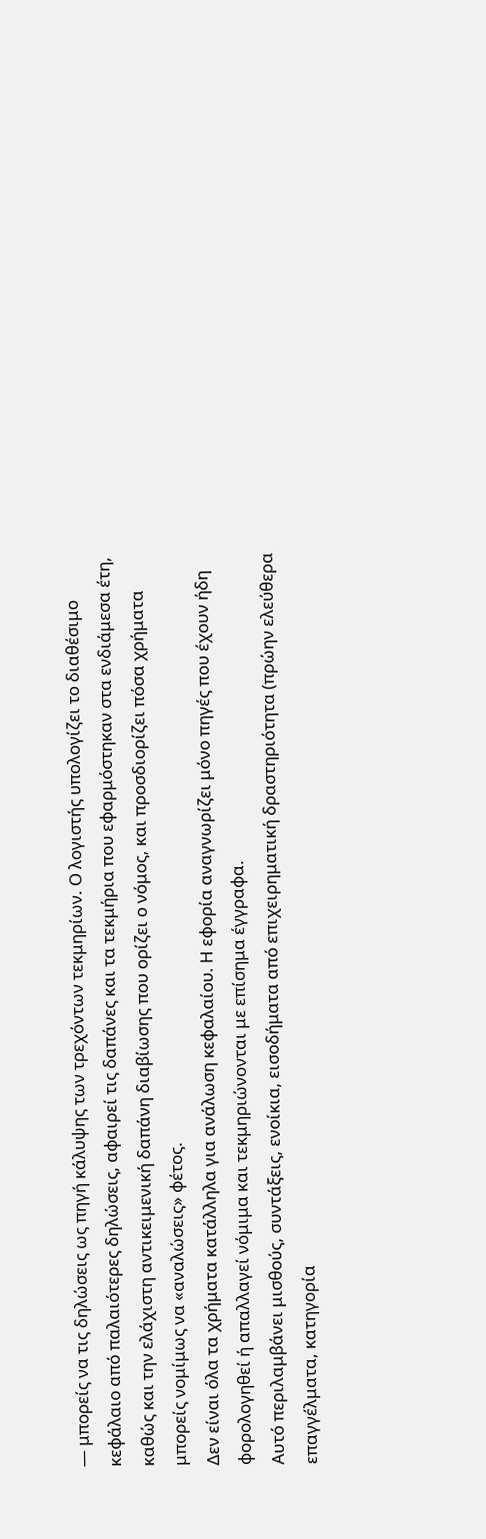— μπορείς να τις δηλώσεις ως πηγή κάλυψης των τρεχόντων τεκμηρίων. Ο λογιστής υπολογίζει το διαθέσιμο κεφάλαιο από παλαιότερες δηλώσεις, αφαιρεί τις δαπάνες και τα τεκμήρια που εφαρμόστηκαν στα ενδιάμεσα έτη, καθώς και την ελάχιστη αντικειμενική δαπάνη διαβίωσης που ορίζει ο νόμος, και προσδιορίζει πόσα χρήματα μπορείς νομίμως να «αναλώσεις» φέτος.
Δεν είναι όλα τα χρήματα κατάλληλα για ανάλωση κεφαλαίου. Η εφορία αναγνωρίζει μόνο πηγές που έχουν ήδη φορολογηθεί ή απαλλαγεί νόμιμα και τεκμηριώνονται με επίσημα έγγραφα.
Αυτό περιλαμβάνει μισθούς, συντάξεις, ενοίκια, εισοδήματα από επιχειρηματική δραστηριότητα (πρώην ελεύθερα επαγγέλματα, κατηγορία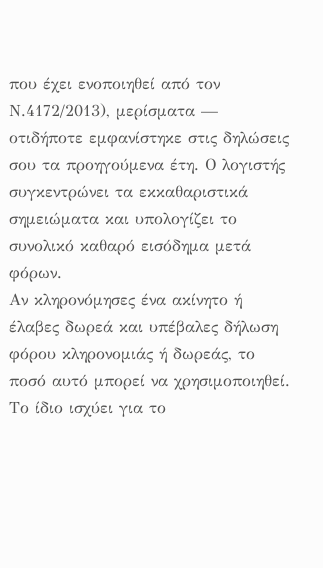που έχει ενοποιηθεί από τον Ν.4172/2013), μερίσματα — οτιδήποτε εμφανίστηκε στις δηλώσεις σου τα προηγούμενα έτη. Ο λογιστής συγκεντρώνει τα εκκαθαριστικά σημειώματα και υπολογίζει το συνολικό καθαρό εισόδημα μετά φόρων.
Αν κληρονόμησες ένα ακίνητο ή έλαβες δωρεά και υπέβαλες δήλωση φόρου κληρονομιάς ή δωρεάς, το ποσό αυτό μπορεί να χρησιμοποιηθεί. Το ίδιο ισχύει για το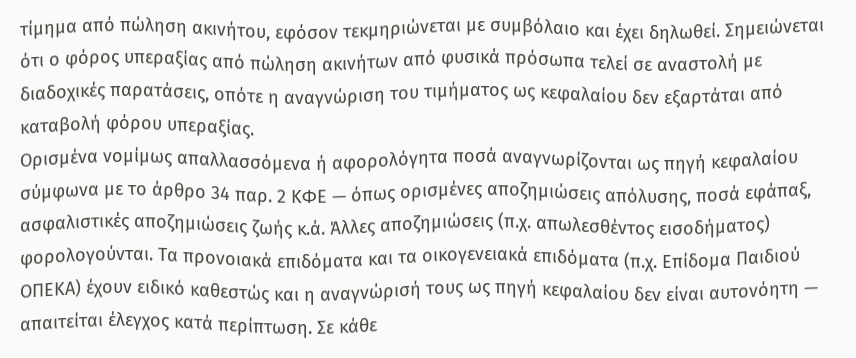τίμημα από πώληση ακινήτου, εφόσον τεκμηριώνεται με συμβόλαιο και έχει δηλωθεί. Σημειώνεται ότι ο φόρος υπεραξίας από πώληση ακινήτων από φυσικά πρόσωπα τελεί σε αναστολή με διαδοχικές παρατάσεις, οπότε η αναγνώριση του τιμήματος ως κεφαλαίου δεν εξαρτάται από καταβολή φόρου υπεραξίας.
Ορισμένα νομίμως απαλλασσόμενα ή αφορολόγητα ποσά αναγνωρίζονται ως πηγή κεφαλαίου σύμφωνα με το άρθρο 34 παρ. 2 ΚΦΕ — όπως ορισμένες αποζημιώσεις απόλυσης, ποσά εφάπαξ, ασφαλιστικές αποζημιώσεις ζωής κ.ά. Άλλες αποζημιώσεις (π.χ. απωλεσθέντος εισοδήματος) φορολογούνται. Τα προνοιακά επιδόματα και τα οικογενειακά επιδόματα (π.χ. Επίδομα Παιδιού ΟΠΕΚΑ) έχουν ειδικό καθεστώς και η αναγνώρισή τους ως πηγή κεφαλαίου δεν είναι αυτονόητη — απαιτείται έλεγχος κατά περίπτωση. Σε κάθε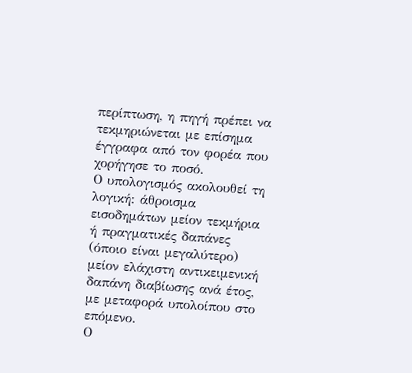περίπτωση, η πηγή πρέπει να τεκμηριώνεται με επίσημα έγγραφα από τον φορέα που χορήγησε το ποσό.
Ο υπολογισμός ακολουθεί τη λογική: άθροισμα εισοδημάτων μείον τεκμήρια ή πραγματικές δαπάνες (όποιο είναι μεγαλύτερο) μείον ελάχιστη αντικειμενική δαπάνη διαβίωσης ανά έτος, με μεταφορά υπολοίπου στο επόμενο.
Ο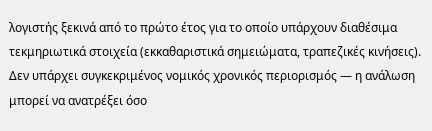λογιστής ξεκινά από το πρώτο έτος για το οποίο υπάρχουν διαθέσιμα τεκμηριωτικά στοιχεία (εκκαθαριστικά σημειώματα, τραπεζικές κινήσεις). Δεν υπάρχει συγκεκριμένος νομικός χρονικός περιορισμός — η ανάλωση μπορεί να ανατρέξει όσο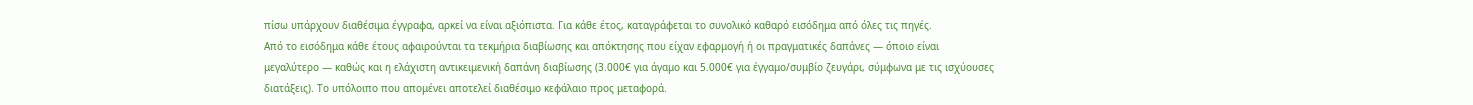πίσω υπάρχουν διαθέσιμα έγγραφα, αρκεί να είναι αξιόπιστα. Για κάθε έτος, καταγράφεται το συνολικό καθαρό εισόδημα από όλες τις πηγές.
Από το εισόδημα κάθε έτους αφαιρούνται τα τεκμήρια διαβίωσης και απόκτησης που είχαν εφαρμογή ή οι πραγματικές δαπάνες — όποιο είναι μεγαλύτερο — καθώς και η ελάχιστη αντικειμενική δαπάνη διαβίωσης (3.000€ για άγαμο και 5.000€ για έγγαμο/συμβίο ζευγάρι, σύμφωνα με τις ισχύουσες διατάξεις). Το υπόλοιπο που απομένει αποτελεί διαθέσιμο κεφάλαιο προς μεταφορά.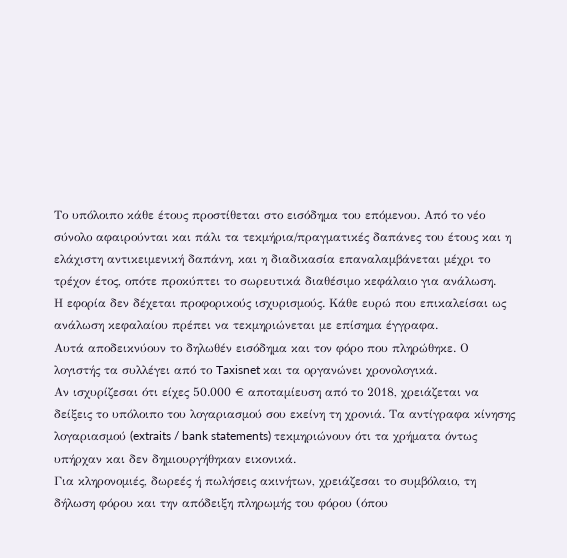Το υπόλοιπο κάθε έτους προστίθεται στο εισόδημα του επόμενου. Από το νέο σύνολο αφαιρούνται και πάλι τα τεκμήρια/πραγματικές δαπάνες του έτους και η ελάχιστη αντικειμενική δαπάνη, και η διαδικασία επαναλαμβάνεται μέχρι το τρέχον έτος, οπότε προκύπτει το σωρευτικά διαθέσιμο κεφάλαιο για ανάλωση.
Η εφορία δεν δέχεται προφορικούς ισχυρισμούς. Κάθε ευρώ που επικαλείσαι ως ανάλωση κεφαλαίου πρέπει να τεκμηριώνεται με επίσημα έγγραφα.
Αυτά αποδεικνύουν το δηλωθέν εισόδημα και τον φόρο που πληρώθηκε. Ο λογιστής τα συλλέγει από το Taxisnet και τα οργανώνει χρονολογικά.
Αν ισχυρίζεσαι ότι είχες 50.000 € αποταμίευση από το 2018, χρειάζεται να δείξεις το υπόλοιπο του λογαριασμού σου εκείνη τη χρονιά. Τα αντίγραφα κίνησης λογαριασμού (extraits / bank statements) τεκμηριώνουν ότι τα χρήματα όντως υπήρχαν και δεν δημιουργήθηκαν εικονικά.
Για κληρονομιές, δωρεές ή πωλήσεις ακινήτων, χρειάζεσαι το συμβόλαιο, τη δήλωση φόρου και την απόδειξη πληρωμής του φόρου (όπου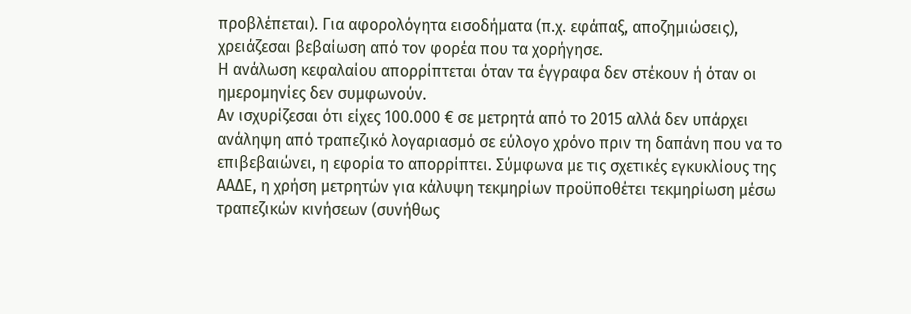προβλέπεται). Για αφορολόγητα εισοδήματα (π.χ. εφάπαξ, αποζημιώσεις), χρειάζεσαι βεβαίωση από τον φορέα που τα χορήγησε.
Η ανάλωση κεφαλαίου απορρίπτεται όταν τα έγγραφα δεν στέκουν ή όταν οι ημερομηνίες δεν συμφωνούν.
Αν ισχυρίζεσαι ότι είχες 100.000 € σε μετρητά από το 2015 αλλά δεν υπάρχει ανάληψη από τραπεζικό λογαριασμό σε εύλογο χρόνο πριν τη δαπάνη που να το επιβεβαιώνει, η εφορία το απορρίπτει. Σύμφωνα με τις σχετικές εγκυκλίους της ΑΑΔΕ, η χρήση μετρητών για κάλυψη τεκμηρίων προϋποθέτει τεκμηρίωση μέσω τραπεζικών κινήσεων (συνήθως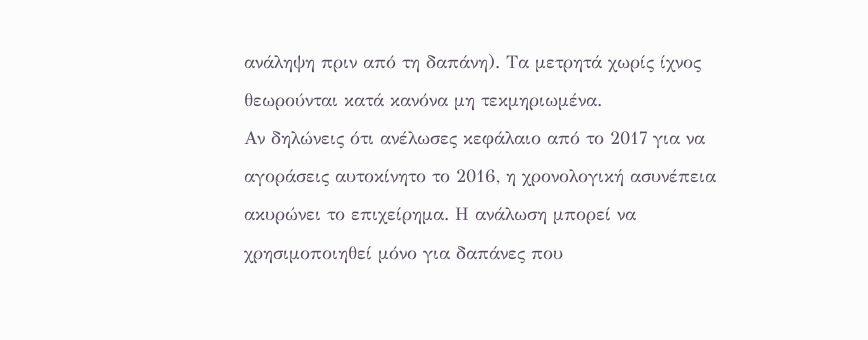ανάληψη πριν από τη δαπάνη). Τα μετρητά χωρίς ίχνος θεωρούνται κατά κανόνα μη τεκμηριωμένα.
Αν δηλώνεις ότι ανέλωσες κεφάλαιο από το 2017 για να αγοράσεις αυτοκίνητο το 2016, η χρονολογική ασυνέπεια ακυρώνει το επιχείρημα. Η ανάλωση μπορεί να χρησιμοποιηθεί μόνο για δαπάνες που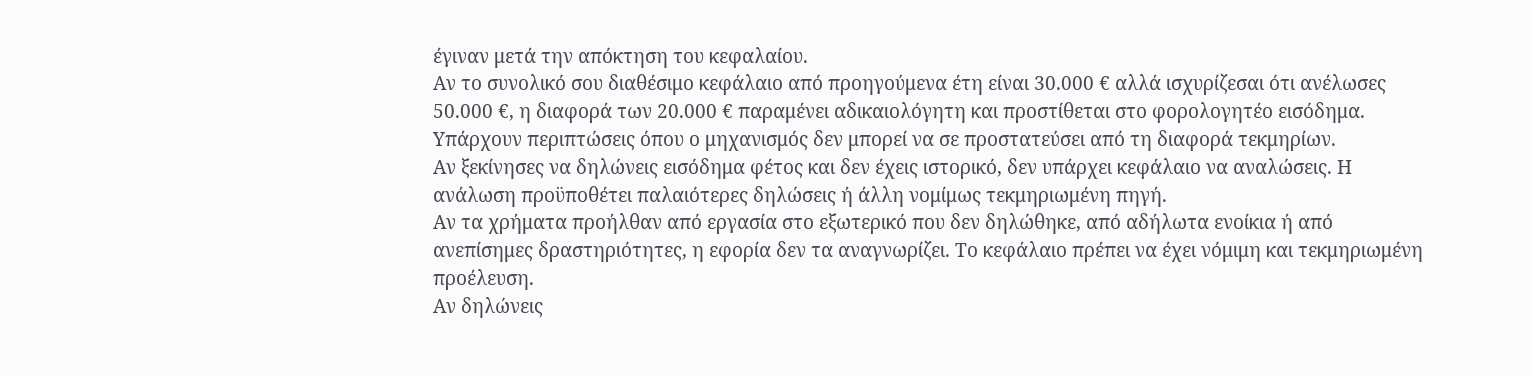έγιναν μετά την απόκτηση του κεφαλαίου.
Αν το συνολικό σου διαθέσιμο κεφάλαιο από προηγούμενα έτη είναι 30.000 € αλλά ισχυρίζεσαι ότι ανέλωσες 50.000 €, η διαφορά των 20.000 € παραμένει αδικαιολόγητη και προστίθεται στο φορολογητέο εισόδημα.
Υπάρχουν περιπτώσεις όπου ο μηχανισμός δεν μπορεί να σε προστατεύσει από τη διαφορά τεκμηρίων.
Αν ξεκίνησες να δηλώνεις εισόδημα φέτος και δεν έχεις ιστορικό, δεν υπάρχει κεφάλαιο να αναλώσεις. Η ανάλωση προϋποθέτει παλαιότερες δηλώσεις ή άλλη νομίμως τεκμηριωμένη πηγή.
Αν τα χρήματα προήλθαν από εργασία στο εξωτερικό που δεν δηλώθηκε, από αδήλωτα ενοίκια ή από ανεπίσημες δραστηριότητες, η εφορία δεν τα αναγνωρίζει. Το κεφάλαιο πρέπει να έχει νόμιμη και τεκμηριωμένη προέλευση.
Αν δηλώνεις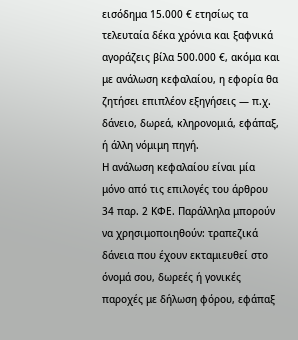εισόδημα 15.000 € ετησίως τα τελευταία δέκα χρόνια και ξαφνικά αγοράζεις βίλα 500.000 €, ακόμα και με ανάλωση κεφαλαίου, η εφορία θα ζητήσει επιπλέον εξηγήσεις — π.χ. δάνειο, δωρεά, κληρονομιά, εφάπαξ, ή άλλη νόμιμη πηγή.
Η ανάλωση κεφαλαίου είναι μία μόνο από τις επιλογές του άρθρου 34 παρ. 2 ΚΦΕ. Παράλληλα μπορούν να χρησιμοποιηθούν: τραπεζικά δάνεια που έχουν εκταμιευθεί στο όνομά σου, δωρεές ή γονικές παροχές με δήλωση φόρου, εφάπαξ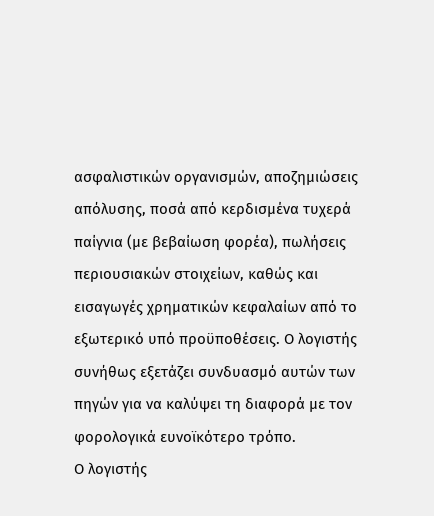ασφαλιστικών οργανισμών, αποζημιώσεις απόλυσης, ποσά από κερδισμένα τυχερά παίγνια (με βεβαίωση φορέα), πωλήσεις περιουσιακών στοιχείων, καθώς και εισαγωγές χρηματικών κεφαλαίων από το εξωτερικό υπό προϋποθέσεις. Ο λογιστής συνήθως εξετάζει συνδυασμό αυτών των πηγών για να καλύψει τη διαφορά με τον φορολογικά ευνοϊκότερο τρόπο.
Ο λογιστής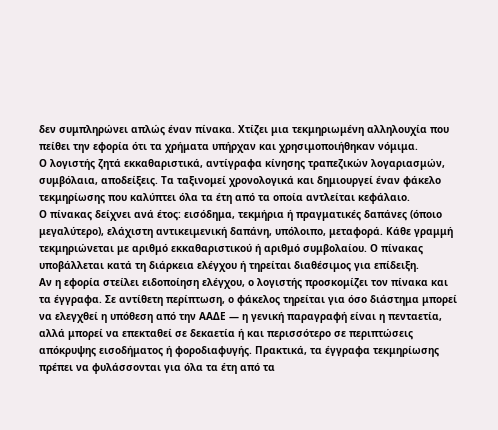δεν συμπληρώνει απλώς έναν πίνακα. Χτίζει μια τεκμηριωμένη αλληλουχία που πείθει την εφορία ότι τα χρήματα υπήρχαν και χρησιμοποιήθηκαν νόμιμα.
Ο λογιστής ζητά εκκαθαριστικά, αντίγραφα κίνησης τραπεζικών λογαριασμών, συμβόλαια, αποδείξεις. Τα ταξινομεί χρονολογικά και δημιουργεί έναν φάκελο τεκμηρίωσης που καλύπτει όλα τα έτη από τα οποία αντλείται κεφάλαιο.
Ο πίνακας δείχνει ανά έτος: εισόδημα, τεκμήρια ή πραγματικές δαπάνες (όποιο μεγαλύτερο), ελάχιστη αντικειμενική δαπάνη, υπόλοιπο, μεταφορά. Κάθε γραμμή τεκμηριώνεται με αριθμό εκκαθαριστικού ή αριθμό συμβολαίου. Ο πίνακας υποβάλλεται κατά τη διάρκεια ελέγχου ή τηρείται διαθέσιμος για επίδειξη.
Αν η εφορία στείλει ειδοποίηση ελέγχου, ο λογιστής προσκομίζει τον πίνακα και τα έγγραφα. Σε αντίθετη περίπτωση, ο φάκελος τηρείται για όσο διάστημα μπορεί να ελεγχθεί η υπόθεση από την ΑΑΔΕ — η γενική παραγραφή είναι η πενταετία, αλλά μπορεί να επεκταθεί σε δεκαετία ή και περισσότερο σε περιπτώσεις απόκρυψης εισοδήματος ή φοροδιαφυγής. Πρακτικά, τα έγγραφα τεκμηρίωσης πρέπει να φυλάσσονται για όλα τα έτη από τα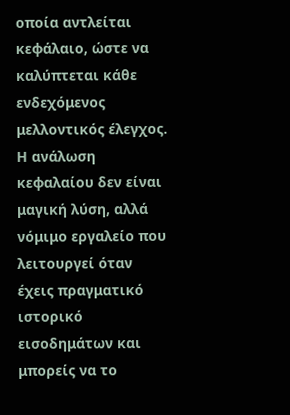οποία αντλείται κεφάλαιο, ώστε να καλύπτεται κάθε ενδεχόμενος μελλοντικός έλεγχος.
Η ανάλωση κεφαλαίου δεν είναι μαγική λύση, αλλά νόμιμο εργαλείο που λειτουργεί όταν έχεις πραγματικό ιστορικό εισοδημάτων και μπορείς να το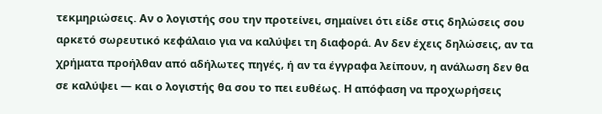τεκμηριώσεις. Αν ο λογιστής σου την προτείνει, σημαίνει ότι είδε στις δηλώσεις σου αρκετό σωρευτικό κεφάλαιο για να καλύψει τη διαφορά. Αν δεν έχεις δηλώσεις, αν τα χρήματα προήλθαν από αδήλωτες πηγές, ή αν τα έγγραφα λείπουν, η ανάλωση δεν θα σε καλύψει — και ο λογιστής θα σου το πει ευθέως. Η απόφαση να προχωρήσεις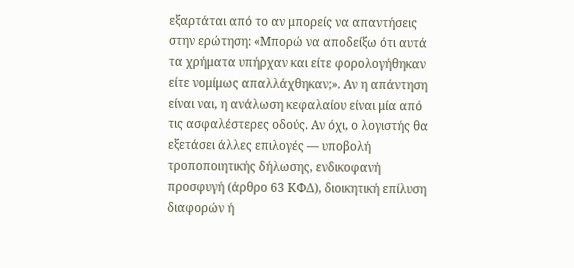εξαρτάται από το αν μπορείς να απαντήσεις στην ερώτηση: «Μπορώ να αποδείξω ότι αυτά τα χρήματα υπήρχαν και είτε φορολογήθηκαν είτε νομίμως απαλλάχθηκαν;». Αν η απάντηση είναι ναι, η ανάλωση κεφαλαίου είναι μία από τις ασφαλέστερες οδούς. Αν όχι, ο λογιστής θα εξετάσει άλλες επιλογές — υποβολή τροποποιητικής δήλωσης, ενδικοφανή προσφυγή (άρθρο 63 ΚΦΔ), διοικητική επίλυση διαφορών ή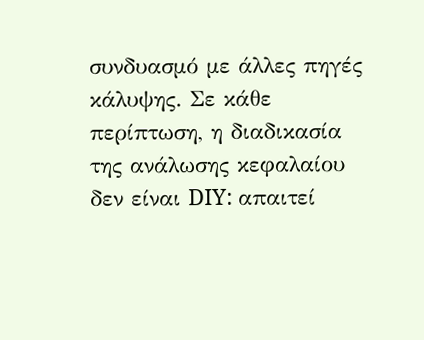συνδυασμό με άλλες πηγές κάλυψης. Σε κάθε περίπτωση, η διαδικασία της ανάλωσης κεφαλαίου δεν είναι DIY: απαιτεί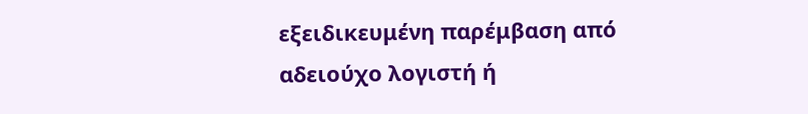εξειδικευμένη παρέμβαση από αδειούχο λογιστή ή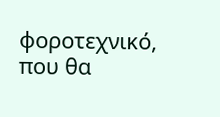φοροτεχνικό, που θα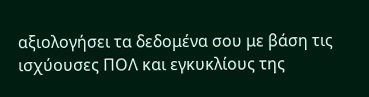αξιολογήσει τα δεδομένα σου με βάση τις ισχύουσες ΠΟΛ και εγκυκλίους της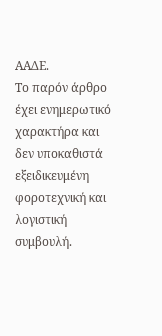ΑΑΔΕ.
Το παρόν άρθρο έχει ενημερωτικό χαρακτήρα και δεν υποκαθιστά εξειδικευμένη φοροτεχνική και λογιστική συμβουλή.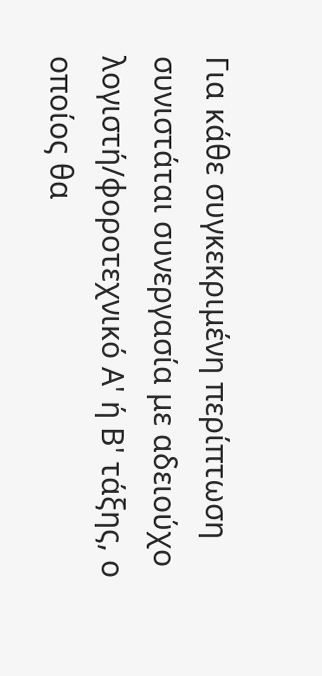Για κάθε συγκεκριμένη περίπτωση συνιστάται συνεργασία με αδειούχο λογιστή/φοροτεχνικό Α' ή Β' τάξης, ο οποίος θα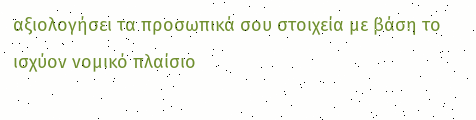αξιολογήσει τα προσωπικά σου στοιχεία με βάση το ισχύον νομικό πλαίσιο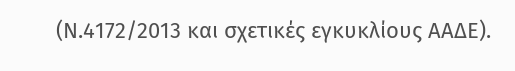(Ν.4172/2013 και σχετικές εγκυκλίους ΑΑΔΕ).